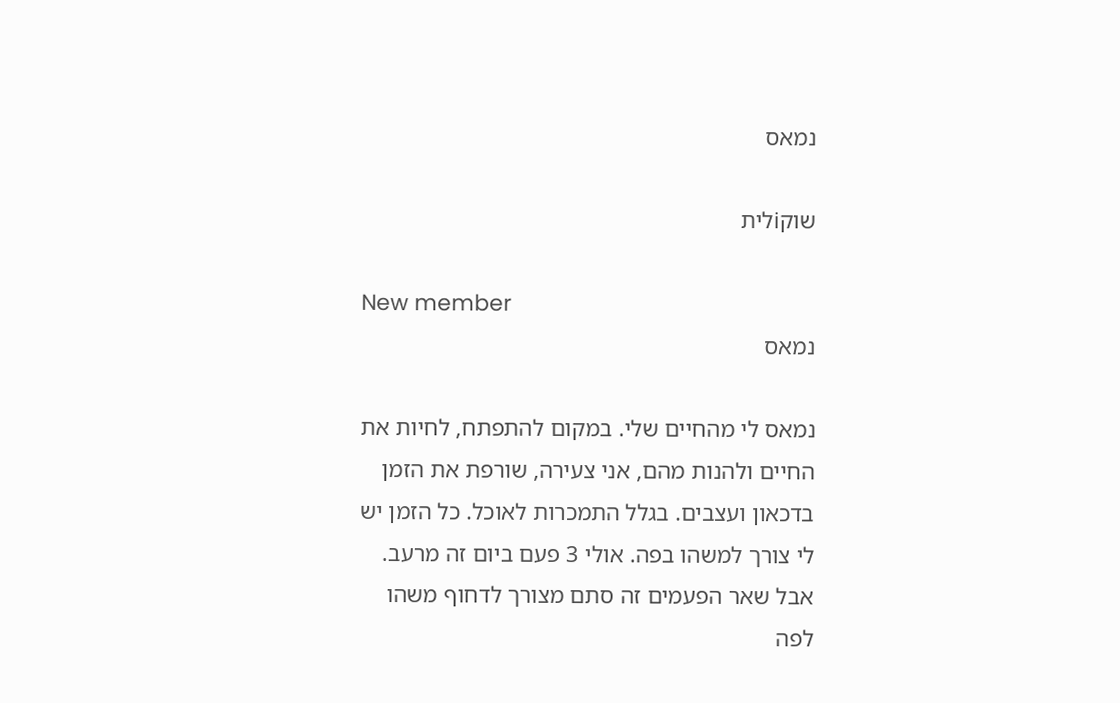נמאס

שוקiלית

New member
נמאס

נמאס לי מהחיים שלי. במקום להתפתח, לחיות את החיים ולהנות מהם, אני צעירה, שורפת את הזמן בדכאון ועצבים. בגלל התמכרות לאוכל. כל הזמן יש לי צורך למשהו בפה. אולי 3 פעם ביום זה מרעב. אבל שאר הפעמים זה סתם מצורך לדחוף משהו לפה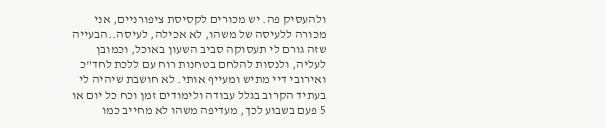ולהעסיק פה. יש מכורים לקסיסת ציפורניים, אני מכורה ללעיסה של משהו, לא אכילה, לעיסה..הבעייה שזה גורם לי תעסוקה סביב השעון באוכל, וכמובן לעליה, ולנסות להלחם בטחנות רוח עם ללכת לחד"כ ואירובי דיי מתיש ומעייף אותי. לא חושבת שיהיה לי בעתיד הקרוב בגלל עבודה ולימודים זמן וכח כל יום או 5 פעם בשבוע לכך, מעדיפה משהו לא מחייב כמו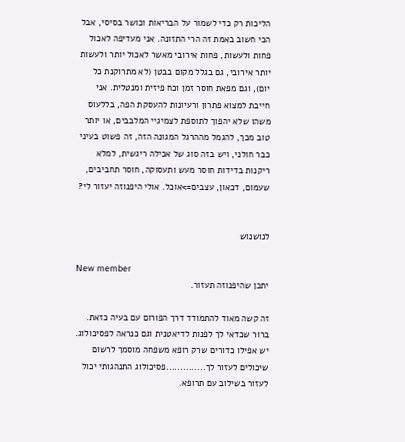הליכות רק כדי לשמור על הבריאות וכושר בסיסי, אבל הכי חשוב באמת זה הרי התזונה. אני מעדיפה לאכול פחות ולעשות, פחות אירובי מאשר לאכול יותר ולעשות יותר אירובי, גם בגלל מקום בבטן (לא מתרוקנת כל יום), וגם מפאת חוסר זמן וכח פיזית ומנטלית. אני חייבת למצוא פתרון ורעיונות להעסקת הפה, בללעוס משהו שלא יהפוך לתוספת לצמיגיי המלבבים, או יותר טוב מכך, להגמל מההרגל המגונה הזה, זה פשוט בעיני כבר חולני, ויש בזה סוג של אכילה ריגשית, למלא ריקנות בדידות חוסר מעש ותעסוקה, חוסר תחביבים, שעמום, דכאון, עצבים=>אוכל. אולי היפנוזה יעזור לי?


לנושנוש

New member
יתכן שהיפנוזה תעזור.

זה קשה מאוד להתמודד דרך הפורום עם בעיה כזאת. ברור שכדאי לך לפנות לדיאטנית וגם כנראה לפסיכולוג. יש אפילו כדורים שרק רופא משפחה מוסמך לרשום שיכולים לעזור לך..............פסיכולוג התנהגותי יכול לעזור בשילוב עם תרופא.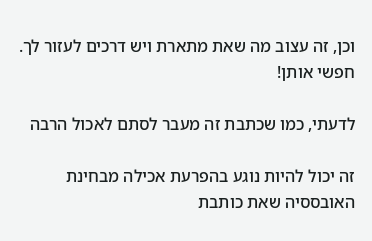וכן, זה עצוב מה שאת מתארת ויש דרכים לעזור לך. חפשי אותן!

לדעתי, כמו שכתבת זה מעבר לסתם לאכול הרבה

זה יכול להיות נוגע בהפרעת אכילה מבחינת האובססיה שאת כותבת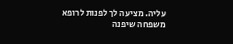עליה. מציעה לך לפנות לרופא משפחה שיפנה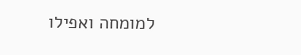למומחה ואפילו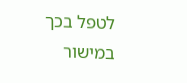לטפל בכך במישור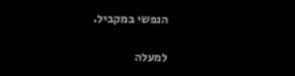הנפשי במקביל.

למעלה